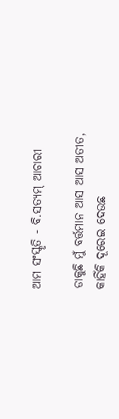ଆମ ସଂସ୍କୃତି - ବି.ସତ୍ୟମ୍ ଆଚାରୀ

ଡାକୁଛି ମୁଁ ବର୍ତ୍ତମାନ ଆସ ଆସ ଅତୀତ,
କାହିଁକି ଦୂରେଇ ଦେଉଛ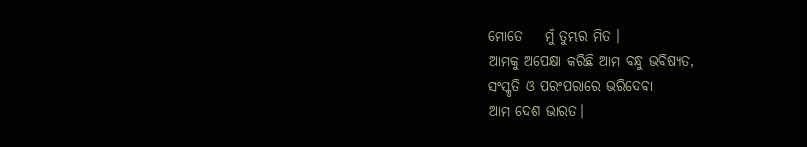ମୋତେ    ମୁଁ ତୁମ୍ଭର ମିତ ।
ଆମକୁ ଅପେକ୍ଷା କରିଛି ଆମ ବନ୍ଧୁ ଭବିଷ୍ୟତ,
ସଂସ୍କୃତି ଓ ପରଂପରାରେ ଭରିଦେବା
ଆମ ଦେଶ ଭାରତ।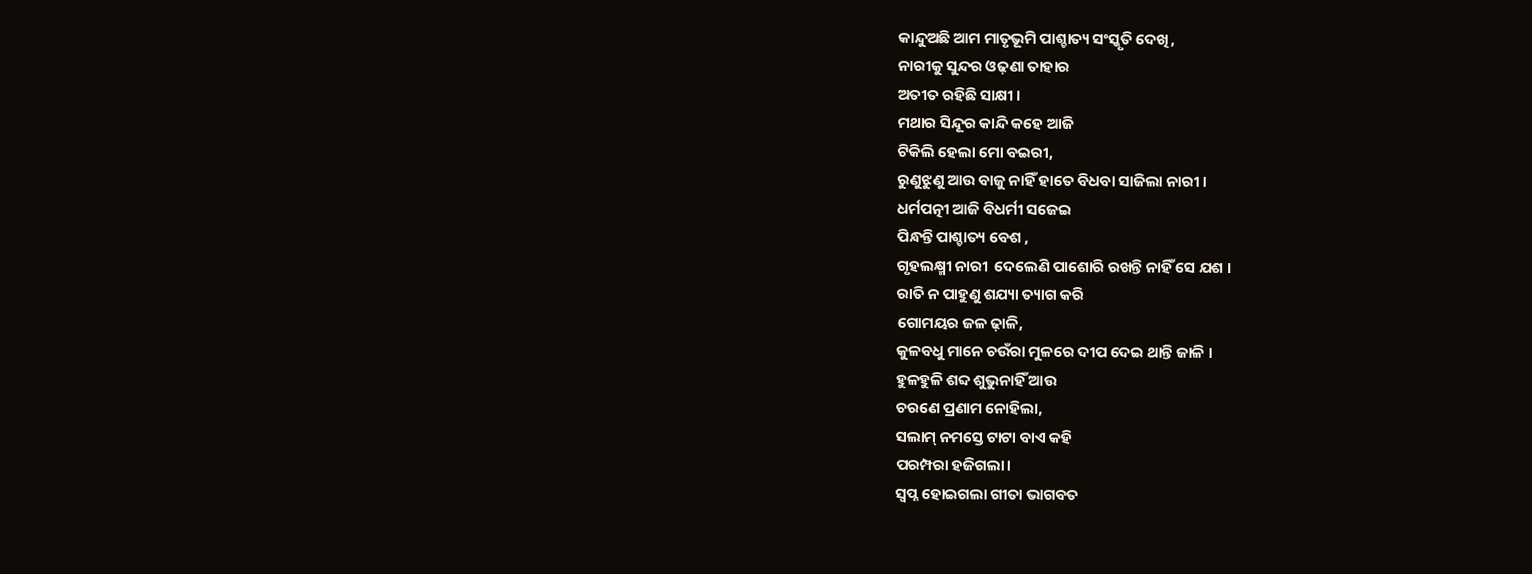କାନ୍ଦୁଅଛି ଆମ ମାତୃଭୂମି ପାଶ୍ଚାତ୍ୟ ସଂସ୍କୃତି ଦେଖି,
ନାରୀକୁ ସୁନ୍ଦର ଓଢ଼ଣା ତାହାର
ଅତୀତ ରହିଛି ସାକ୍ଷୀ ।
ମଥାର ସିନ୍ଦୂର କାନ୍ଦି କହେ ଆଜି
ଟିକିଲି ହେଲା ମୋ ବଇରୀ,
ରୁଣୁଝୁଣୁ ଆଉ ବାଜୁ ନାହିଁ ହାତେ ବିଧବା ସାଜିଲା ନାରୀ ।
ଧର୍ମପତ୍ନୀ ଆଜି ବିଧର୍ମୀ ସଜେଇ
ପିନ୍ଧନ୍ତି ପାଶ୍ଚାତ୍ୟ ବେଶ ,
ଗୃହଲକ୍ଷ୍ମୀ ନାରୀ  ଦେଲେଣି ପାଶୋରି ରଖନ୍ତି ନାହିଁ ସେ ଯଶ ।
ରାତି ନ ପାହୁଣୁ ଶଯ୍ୟା ତ୍ୟାଗ କରି
ଗୋମୟର ଜଳ ଢ଼ାଳି,
କୁଳବଧୁ ମାନେ ଚଉଁରା ମୁଳରେ ଦୀପ ଦେଇ ଥାନ୍ତି ଜାଳି ।
ହୁଳହୁଳି ଶବ୍ଦ ଶୁଭୁନାହିଁ ଆଉ
ଚରଣେ ପ୍ରଣାମ ନୋହିଲା,
ସଲାମ୍ ନମସ୍ତେ ଟାଟା ବାଏ କହି
ପରମ୍ପରା ହଜିଗଲା।
ସ୍ଵପ୍ନ ହୋଇଗଲା ଗୀତା ଭାଗବତ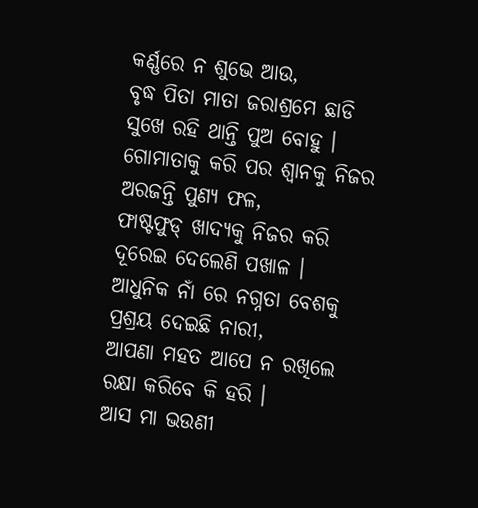କର୍ଣ୍ଣରେ ନ ଶୁଭେ ଆଉ,
ବୃଦ୍ଧ ପିତା ମାତା ଜରାଶ୍ରମେ ଛାଡି
ସୁଖେ ରହି ଥାନ୍ତି ପୁଅ ବୋହୁ ।
ଗୋମାତାକୁ କରି ପର ଶ୍ଵାନକୁ ନିଜର ଅରଜନ୍ତି ପୁଣ୍ୟ ଫଳ,
ଫାଷ୍ଟଫୁଡ୍ ଖାଦ୍ୟକୁ ନିଜର କରି
ଦୂରେଇ ଦେଲେଣି ପଖାଳ ।
ଆଧୁନିକ ନାଁ ରେ ନଗ୍ନତା ବେଶକୁ
ପ୍ରଶ୍ରୟ ଦେଇଛି ନାରୀ,
ଆପଣା ମହତ ଆପେ ନ ରଖିଲେ
ରକ୍ଷା କରିବେ କି ହରି ।
ଆସ ମା ଭଉଣୀ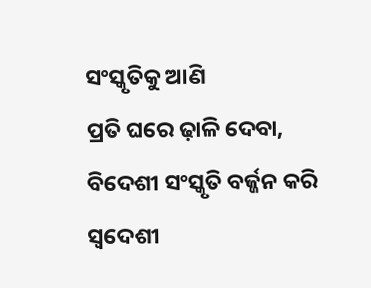ସଂସ୍କୃତିକୁ ଆଣି
ପ୍ରତି ଘରେ ଢ଼ାଳି ଦେବା,
ବିଦେଶୀ ସଂସ୍କୃତି ବର୍ଜ୍ଜନ କରି
ସ୍ଵଦେଶୀ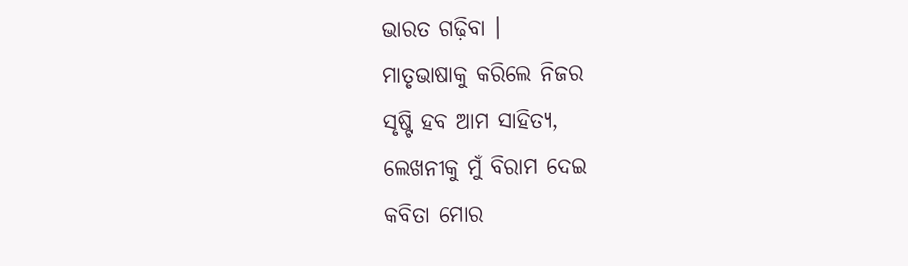ଭାରତ ଗଢ଼ିବା ।
ମାତୃଭାଷାକୁ କରିଲେ ନିଜର
ସୃଷ୍ଟି ହବ ଆମ ସାହିତ୍ୟ,
ଲେଖନୀକୁ ମୁଁ ବିରାମ ଦେଇ
କବିତା ମୋର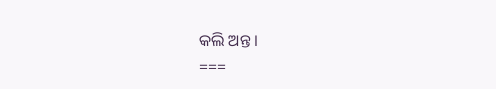କଲି ଅନ୍ତ ।
===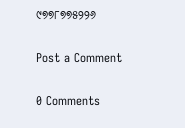୯୭୭୮୭୭୫୨୨୬

Post a Comment

0 Comments